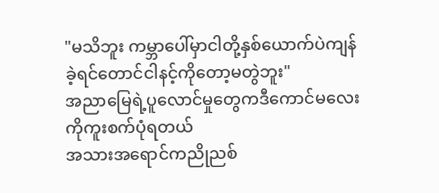"မသိဘူး ကမ္ဘာပေါ်မှာငါတို့နှစ်ယောက်ပဲကျန်ခဲ့ရင်တောင်ငါနင့်ကိုတော့မတွဲဘူး"
အညာမြေရဲ့ပူလောင်မှုတွေကဒီကောင်မလေးကိုကူးစက်ပုံရတယ်
အသားအရောင်ကညိုညစ်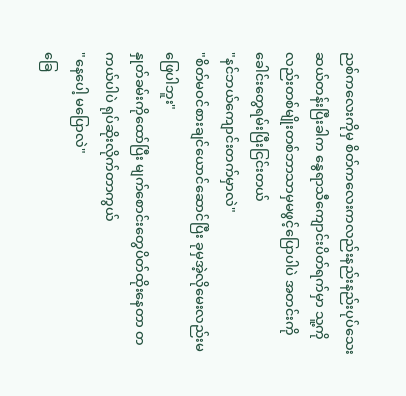ညစ်ကလေးကိုမှ စိတ်ကလေးကလည်းနည်းနည်းပုပ်သေး
ဆယ်တန်းပြီးခါက နွေရာသီကျောင်းပိတ်ရက်မှာ သူ့ကိုလည်းတစ်မျိုးတစ်ဘာသာမှမဖွင့်ပြောပါပဲ အတင်းကို ခေါင်းတွေရမ်းပြီးငြင်းတယ်
"နင်ဘယ်ကျောင်းတက်မှာလဲ"
"စိတ်မဝင်စားချင်ယောင်ဆောင်ပြီး ခုမှအဲ့လိုမေးလည်းမဖြေပါဘူး"
နှုတ်ခမ်းကိုထော်ပြီး မျက်စောင်းတွေပိတ်ထိုးနေတာ တကယ်ပါပဲ ရုပ်ဆိုးလိုက်တာကွယ်
"နေပေါ့ မပြောလဲ"
ခြေ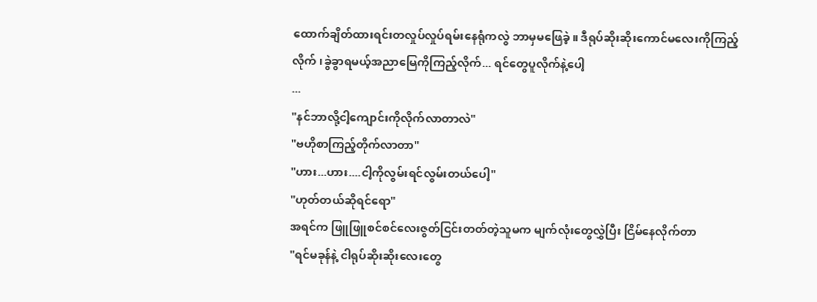ထောက်ချိတ်ထားရင်းတလှုပ်လှုပ်ရမ်းနေရုံကလွဲ ဘာမှမဖြေခဲ့။ ဒီရုပ်ဆိုးဆိုးကောင်မလေးကိုကြည့်လိုက်၊ခွဲခွာရမယ့်အညာမြေကိုကြည့်လိုက်... ရင်တွေပူလိုက်နဲ့ပေါ့
...
"နင်ဘာလို့ငါ့ကျောင်းကိုလိုက်လာတာလဲ"
"ဗဟိုစာကြည့်တိုက်လာတာ"
"ဟား...ဟား....ငါ့ကိုလွမ်းရင်လွမ်းတယ်ပေါ့"
"ဟုတ်တယ်ဆိုရင်ရော"
အရင်က ဖြူဖြူစင်စင်လေးဇွတ်ငြင်းတတ်တဲ့သူမက မျက်လုံးတွေလွှဲပြီး ငြိမ်နေလိုက်တာ
"ရင်မခုန်နဲ့ ငါရုပ်ဆိုးဆိုးလေးတွေ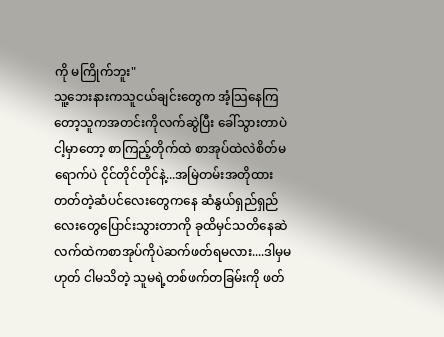ကို မကြိုက်ဘူး"
သူ့ဘေးနားကသူငယ်ချင်းတွေက အံ့သြနေကြတော့သူကအတင်းကိုလက်ဆွဲပြီး ခေါ်သွားတာပဲ
ငါ့မှာတော့ စာကြည့်တိုက်ထဲ စာအုပ်ထဲလဲစိတ်မရောက်ပဲ ငိုင်တိုင်တိုင်နဲ့...အမြဲတမ်းအတိုထားတတ်တဲ့ဆံပင်လေးတွေကနေ ဆံနွယ်ရှည်ရှည်လေးတွေပြောင်းသွားတာကို ခုထိမှင်သတိနေဆဲ
လက်ထဲကစာအုပ်ကိုပဲဆက်ဖတ်ရမလား....ဒါမှမဟုတ် ငါမသိတဲ့ သူမရဲ့တစ်ဖက်တခြမ်းကို ဖတ်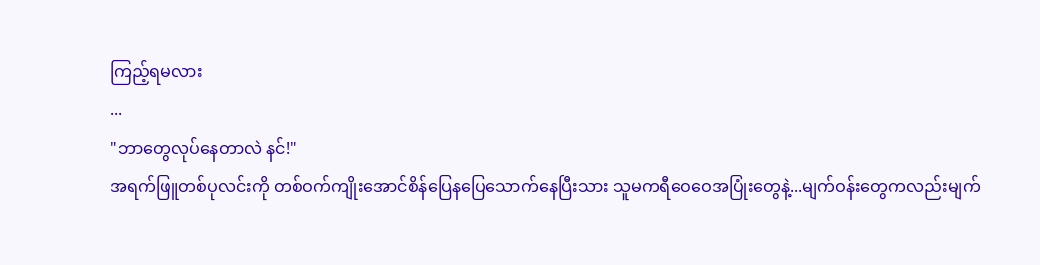ကြည့်ရမလား
...
"ဘာတွေလုပ်နေတာလဲ နင်!"
အရက်ဖြူတစ်ပုလင်းကို တစ်ဝက်ကျိုးအောင်စိန်ပြေနပြေသောက်နေပြီးသား သူမကရီဝေဝေအပြုံးတွေနဲ့...မျက်ဝန်းတွေကလည်းမျက်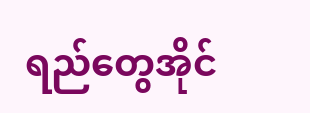ရည်တွေအိုင်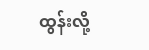ထွန်းလို့